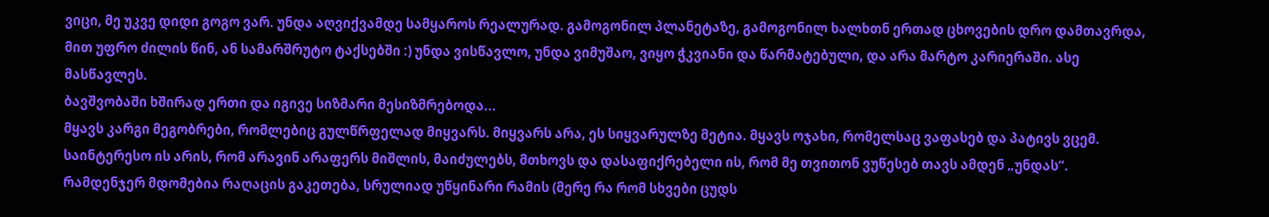ვიცი, მე უკვე დიდი გოგო ვარ. უნდა აღვიქვამდე სამყაროს რეალურად. გამოგონილ პლანეტაზე, გამოგონილ ხალხთნ ერთად ცხოვების დრო დამთავრდა, მით უფრო ძილის წინ, ან სამარშრუტო ტაქსებში :) უნდა ვისწავლო, უნდა ვიმუშაო, ვიყო ჭკვიანი და წარმატებული, და არა მარტო კარიერაში. ასე მასწავლეს.
ბავშვობაში ხშირად ერთი და იგივე სიზმარი მესიზმრებოდა...
მყავს კარგი მეგობრები, რომლებიც გულწრფელად მიყვარს. მიყვარს არა, ეს სიყვარულზე მეტია. მყავს ოჯახი, რომელსაც ვაფასებ და პატივს ვცემ. საინტერესო ის არის, რომ არავინ არაფერს მიშლის, მაიძულებს, მთხოვს და დასაფიქრებელი ის, რომ მე თვითონ ვუწესებ თავს ამდენ „უნდას“.
რამდენჯერ მდომებია რაღაცის გაკეთება, სრულიად უწყინარი რამის (მერე რა რომ სხვები ცუდს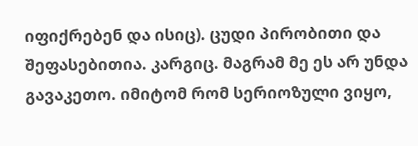იფიქრებენ და ისიც). ცუდი პირობითი და შეფასებითია. კარგიც. მაგრამ მე ეს არ უნდა გავაკეთო. იმიტომ რომ სერიოზული ვიყო,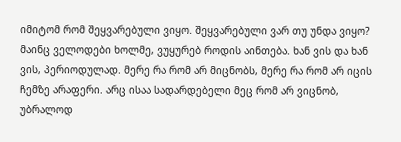იმიტომ რომ შეყვარებული ვიყო. შეყვარებული ვარ თუ უნდა ვიყო?
მაინც ველოდები ხოლმე, ვუყურებ როდის აინთება. ხან ვის და ხან ვის, პერიოდულად. მერე რა რომ არ მიცნობს, მერე რა რომ არ იცის ჩემზე არაფერი. არც ისაა სადარდებელი მეც რომ არ ვიცნობ, უბრალოდ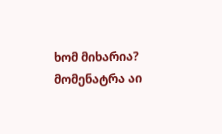ხომ მიხარია?
მომენატრა აი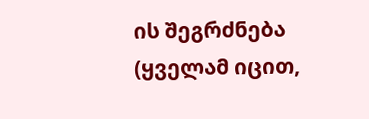ის შეგრძნება (ყველამ იცით,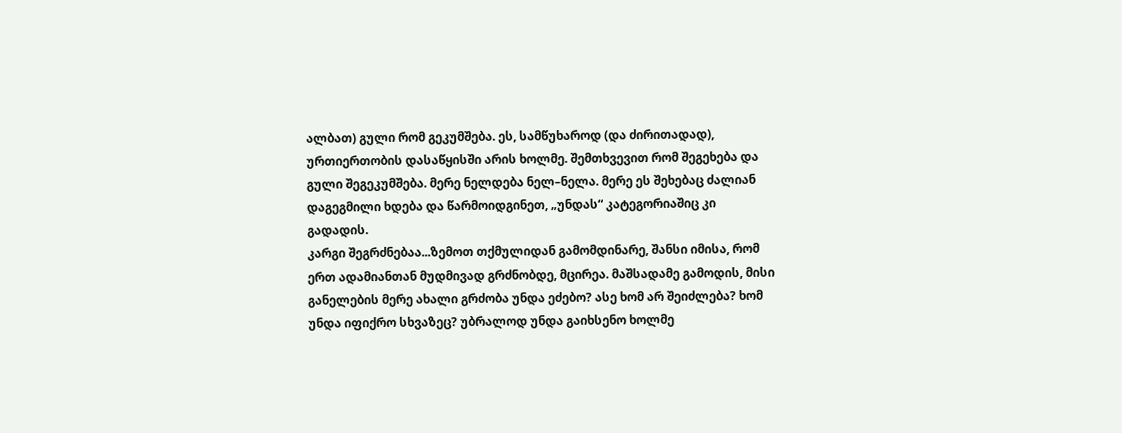ალბათ) გული რომ გეკუმშება. ეს, სამწუხაროდ (და ძირითადად), ურთიერთობის დასაწყისში არის ხოლმე. შემთხვევით რომ შეგეხება და გული შეგეკუმშება. მერე ნელდება ნელ–ნელა. მერე ეს შეხებაც ძალიან დაგეგმილი ხდება და წარმოიდგინეთ, „უნდას“ კატეგორიაშიც კი გადადის.
კარგი შეგრძნებაა...ზემოთ თქმულიდან გამომდინარე, შანსი იმისა, რომ ერთ ადამიანთან მუდმივად გრძნობდე, მცირეა. მაშსადამე გამოდის, მისი განელების მერე ახალი გრძობა უნდა ეძებო? ასე ხომ არ შეიძლება? ხომ უნდა იფიქრო სხვაზეც? უბრალოდ უნდა გაიხსენო ხოლმე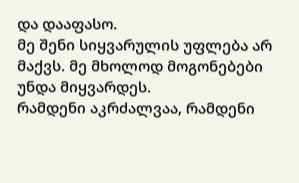და დააფასო.
მე შენი სიყვარულის უფლება არ მაქვს. მე მხოლოდ მოგონებები უნდა მიყვარდეს.
რამდენი აკრძალვაა, რამდენი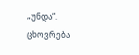„უნდა“. ცხოვრება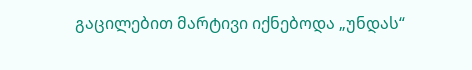გაცილებით მარტივი იქნებოდა „უნდას“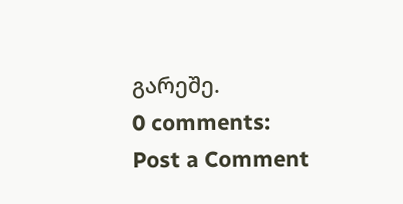გარეშე.
0 comments:
Post a Comment